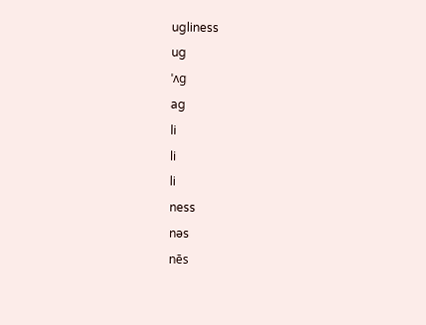ugliness
ug
ˈʌg
ag
li
li
li
ness
nəs
nēs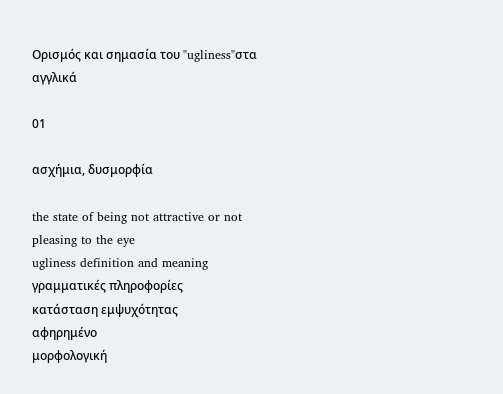Ορισμός και σημασία του "ugliness"στα αγγλικά

01

ασχήμια, δυσμορφία

the state of being not attractive or not pleasing to the eye
ugliness definition and meaning
γραμματικές πληροφορίες
κατάσταση εμψυχότητας
αφηρημένο
μορφολογική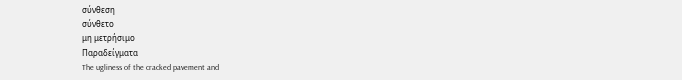σύνθεση
σύνθετο
μη μετρήσιμο
Παραδείγματα
The ugliness of the cracked pavement and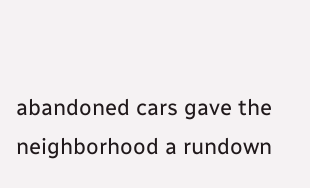abandoned cars gave the neighborhood a rundown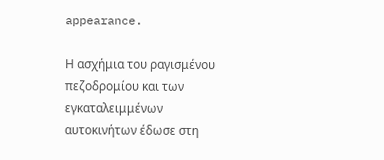appearance.

Η ασχήμια του ραγισμένου πεζοδρομίου και των εγκαταλειμμένων αυτοκινήτων έδωσε στη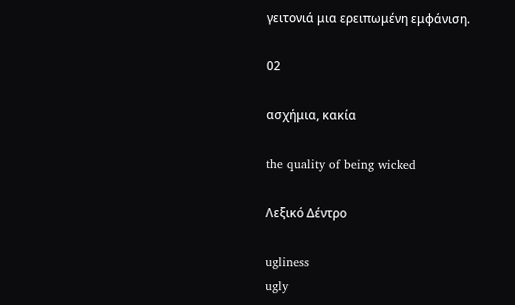γειτονιά μια ερειπωμένη εμφάνιση.

02

ασχήμια, κακία

the quality of being wicked

Λεξικό Δέντρο

ugliness
ugly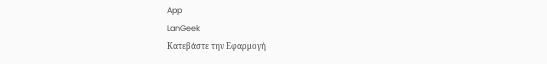App
LanGeek
Κατεβάστε την Εφαρμογή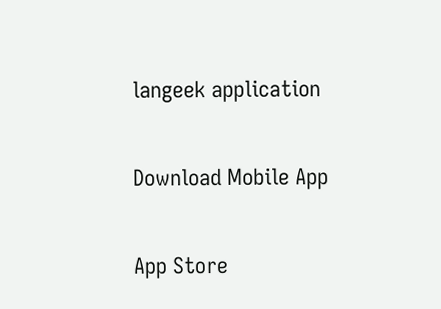langeek application

Download Mobile App

App Store